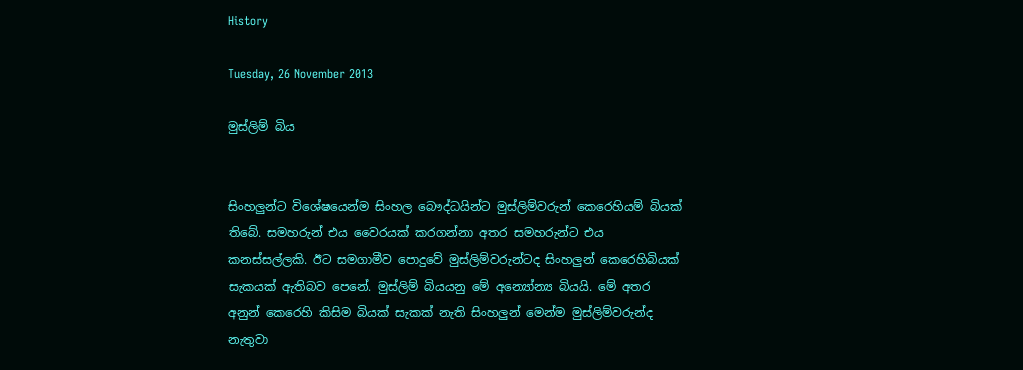History

Tuesday, 26 November 2013

මුස්ලිම් බිය


සිංහලුන්ට විශේෂයෙන්ම සිංහල බෞද්ධයින්ට මුස්ලිම්වරුන් කෙරෙහියම් බියක් තිබේ. සමහරුන් එය වෛරයක් කරගන්නා අතර සමහරුන්ට එය කනස්සල්ලකි. ඊට සමගාමීව පොදුවේ මුස්ලිම්වරුන්ටද සිංහලුන් කෙරෙහිබියක් සැකයක් ඇතිබව පෙනේ. මුස්ලිම් බියයනු මේ අන්‍යෝන්‍ය බියයි. මේ අතර අනුන් කෙරෙහි කිසිම බියක් සැකක් නැති සිංහලුන් මෙන්ම මුස්ලිම්වරුන්ද නැතුවා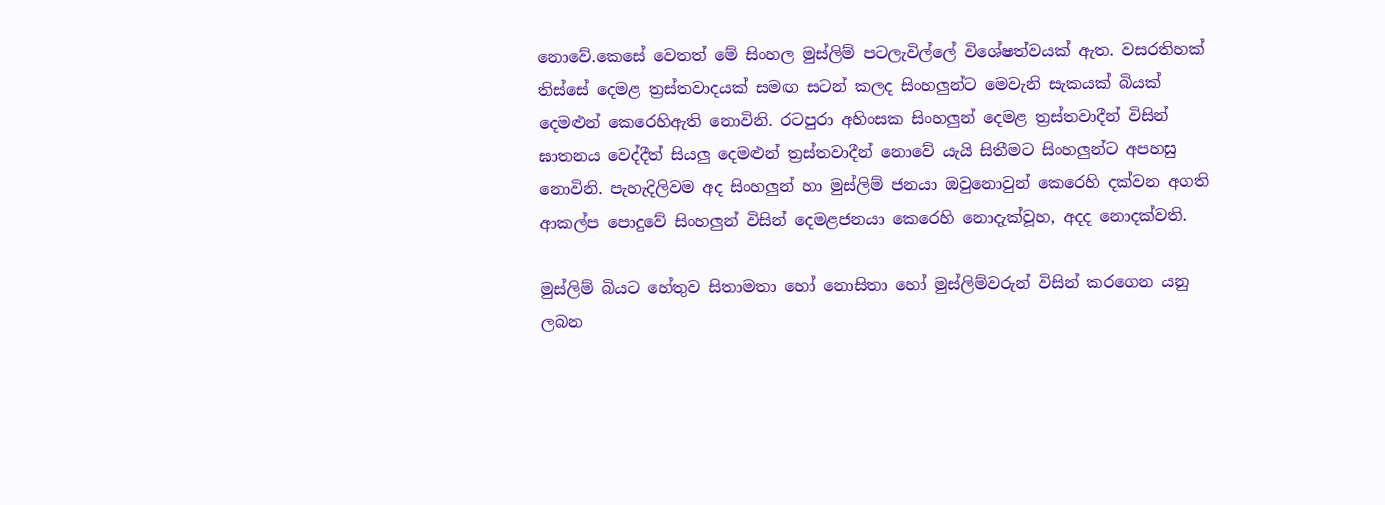නොවේ.කෙසේ වෙතත් මේ සිංහල මුස්ලිම් පටලැවිල්ලේ විශේෂත්වයක් ඇත. වසරතිහක් තිස්සේ දෙමළ ත්‍රස්තවාදයක් සමඟ සටන් කලද සිංහලුන්ට මෙවැනි සැකයක් බියක් දෙමළුන් කෙරෙහිඇති නොවිනි. රටපුරා අහිංසක සිංහලුන් දෙමළ ත්‍රස්තවාදීන් විසින් ඝාතනය වෙද්දීත් සියලු දෙමළුන් ත්‍රස්තවාදීන් නොවේ යැයි සිතීමට සිංහලුන්ට අපහසු නොවිනි. පැහැදිලිවම අද සිංහලුන් හා මුස්ලිම් ජනයා ඔවුනොවුන් කෙරෙහි දක්වන අගති ආකල්ප පොදුවේ සිංහලුන් විසින් දෙමළජනයා කෙරෙහි නොදැක්වූහ, අදද නොදක්වති.

මුස්ලිම් බියට හේතුව සිතාමතා හෝ නොසිතා හෝ මුස්ලිම්වරුන් විසින් කරගෙන යනු ලබන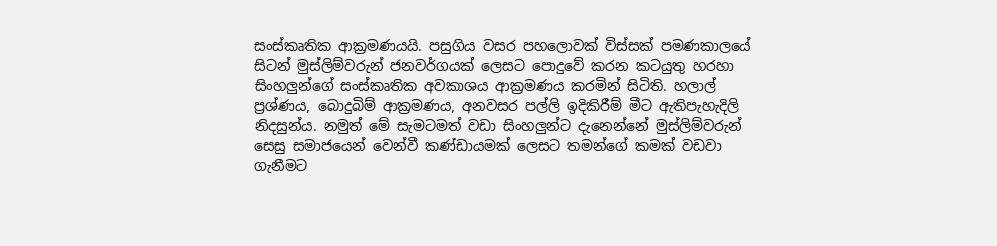සංස්කෘතික ආක්‍රමණයයි. පසුගිය වසර පහලොවක් විස්සක් පමණකාලයේ සිටන් මුස්ලිම්වරුන් ජනවර්ගයක් ලෙසට පොදුවේ කරන කටයුතු හරහා සිංහලුන්ගේ සංස්කෘතික අවකාශය ආක්‍රමණය කරමින් සිටිති. හලාල් ප්‍රශ්ණය, බොදුබිම් ආක්‍රමණය, අනවසර පල්ලි ඉදිකිරීම් මීට ඇතිපැහැදිලි නිදසුන්ය. නමුත් මේ සැමටමත් වඩා සිංහලුන්ට දැනෙන්නේ මුස්ලිම්වරුන් සෙසු සමාජයෙන් වෙන්වී කණ්ඩායමක් ලෙසට තමන්ගේ කමක් වඩවා ගැනීමට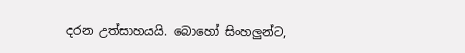දරන උත්සාහයයි. බොහෝ සිංහලුන්ට,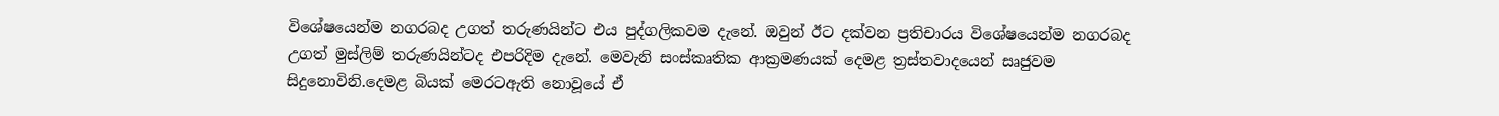විශේෂයෙන්ම නගරබද උගත් තරුණයින්ට එය පුද්ගලිකවම දැනේ. ඔවුන් ඊට දක්වන ප්‍රතිචාරය විශේෂයෙන්ම නගරබද උගත් මුස්ලිම් තරුණයින්ටද එපරිදිම දැනේ. මෙවැනි සංස්කෘතික ආක්‍රමණයක් දෙමළ ත්‍රස්තවාදයෙන් සෘජුවම සිදුනොවිනි.දෙමළ බියක් මෙරටඇති නොවූයේ ඒ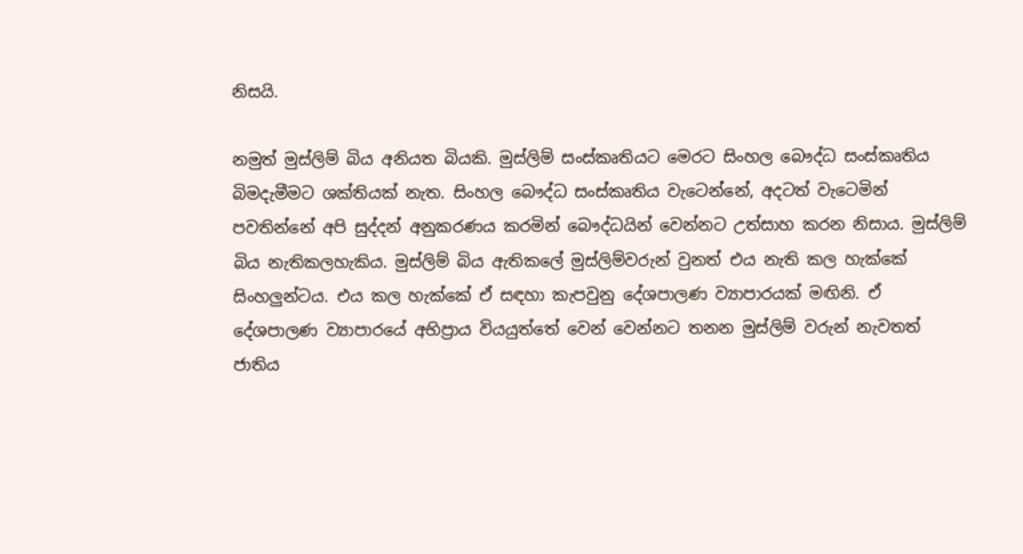නිසයි.

නමුත් මුස්ලිම් බිය අනියත බියකි. මුස්ලිම් සංස්කෘතියට මෙරට සිංහල බෞද්ධ සංස්කෘතිය බිමදැමීමට ශක්තියක් නැත. සිංහල බෞද්ධ සංස්කෘතිය වැටෙන්නේ, අදටත් වැටෙමින් පවතින්නේ අපි සුද්දන් අනුකරණය කරමින් බෞද්ධයින් වෙන්නට උත්සාහ කරන නිසාය. මුස්ලිම් බිය නැතිකලහැකිය. මුස්ලිම් බිය ඇතිකලේ මුස්ලිම්වරුන් වුනත් එය නැති කල හැක්කේ සිංහලුන්ටය. එය කල හැක්කේ ඒ සඳහා කැපවුනු දේශපාලණ ව්‍යාපාරයක් මඟිනි. ඒ දේශපාලණ ව්‍යාපාරයේ අභිප්‍රාය වියයුත්තේ වෙන් වෙන්නට තනන මුස්ලිම් වරුන් නැවතත් ජාතිය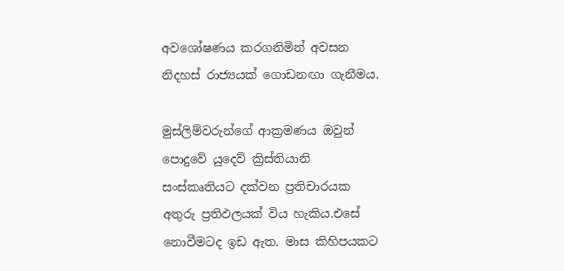අවශෝෂණය කරගනිමින් අවසන නිදහස් රාජ්‍යයක් ගොඩනඟා ගැනීමය.

මුස්ලිම්වරුන්ගේ ආක්‍රමණය ඔවුන් පොදුවේ යුදෙව් ක්‍රිස්තියානි සංස්කෘතියට දක්වන ප්‍රතිචාරයක අතුරු ප්‍රතිඵලයක් විය හැකිය.එසේ නොවීමටද ඉඩ ඇත. මාස කිහිපයකට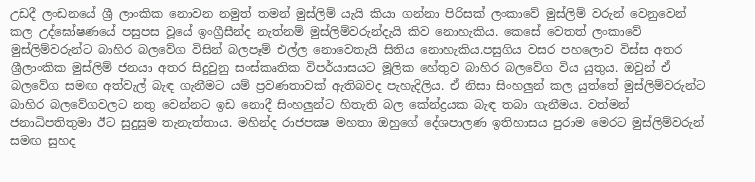උඩදී ලංඩනයේ ශ්‍රී ලාංකික නොවන නමුත් තමන් මුස්ලිම් යැයි කියා ගන්නා පිරිසක් ලංකාවේ මුස්ලිම් වරුන් වෙනුවෙන් කල උද්ඝෝෂණයේ පසුපස වූයේ ඉංග්‍රීසීන්ද නැත්නම් මුස්ලිම්වරුන්දැයි කිව නොහැකිය. කෙසේ වෙතත් ලංකාවේ මුස්ලිම්වරුන්ට බාහිර බලවේග විසින් බලපෑම් එල්ල නොවෙතැයි සිතිය නොහැකිය.පසුගිය වසර පහලොව විස්ස අතර ශ්‍රීලාංකික මුස්ලිම් ජනයා අතර සිදුවුනු සංස්කෘතික විපර්යාසයට මූලික හේතුව බාහිර බලවේග විය යුතුය. ඔවුන් ඒ බලවේග සමඟ අත්වැල් බැඳ ගැනීමට යම් ප්‍රවණතාවක් ඇතිබවද පැහැදිලිය. ඒ නිසා සිංහලුන් කල යුත්තේ මුස්ලිම්වරුන්ට බාහිර බලවේගවලට නතු වෙන්නට ඉඩ නොදී සිංහලුන්ට හිතැති බල කේන්ද්‍රයක බැඳ තබා ගැනීමය. වත්මන් ජනාධිපතිතුමා ඊට සුදුසුම තැනැත්තාය. මහින්ද රාජපක්‍ෂ මහතා ඔහුගේ දේශපාලණ ඉතිහාසය පුරාම මෙරට මුස්ලිම්වරුන් සමඟ සුහද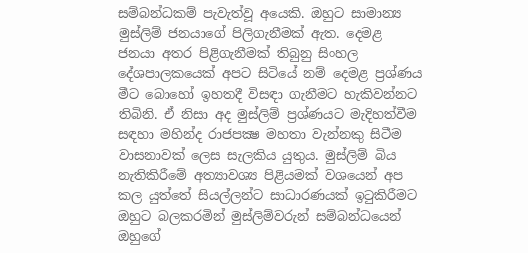සම්බන්ධකම් පැවැත්වූ අයෙකි. ඔහුට සාමාන්‍ය මුස්ලිම් ජනයාගේ පිලිගැනීමක් ඇත. දෙමළ ජනයා අතර පිළිගැනීමක් තිබුනු සිංහල දේශපාලකයෙක් අපට සිටියේ නම් දෙමළ ප්‍රශ්ණය මීට බොහෝ ඉහතදී විසඳා ගැනීමට හැකිවන්නට තිබිනි. ඒ නිසා අද මුස්ලිම් ප්‍රශ්ණයට මැදිහත්වීම සඳහා මහින්ද රාජපක්‍ෂ මහතා වැන්නකු සිටීම වාසනාවක් ලෙස සැලකිය යුතුය. මුස්ලිම් බිය නැතිකිරීමේ අත්‍යාවශ්‍ය පිළියමක් වශයෙන් අප කල යුත්තේ සියල්ලන්ට සාධාරණයක් ඉටුකිරීමට ඔහුට බලකරමින් මුස්ලිම්වරුන් සම්බන්ධයෙන් ඔහුගේ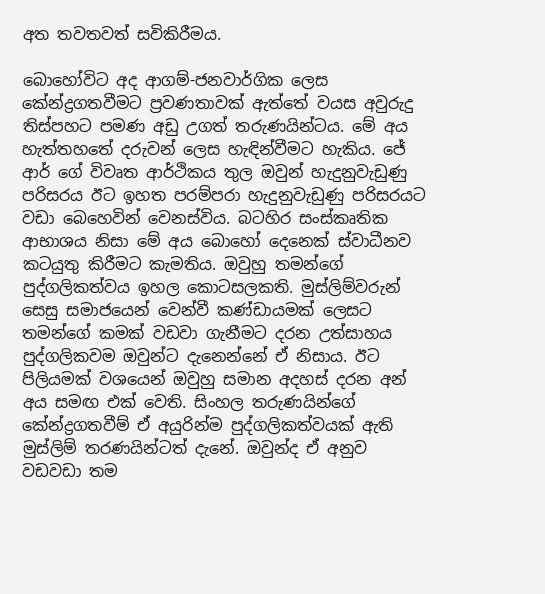අත තවතවත් සවිකිරීමය.

බොහෝවිට අද ආගම්-ජනවාර්ගික ලෙස කේන්ද්‍රගතවීමට ප්‍රවණතාවක් ඇත්තේ වයස අවුරුදු තිස්පහට පමණ අඩු උගත් තරුණයින්ටය. මේ අය හැත්තහතේ දරුවන් ලෙස හැඳින්වීමට හැකිය. ජේ ආර් ගේ විවෘත ආර්ථිකය තුල ඔවුන් හැදුනුවැඩුණු පරිසරය ඊට ඉහත පරම්පරා හැදුනුවැඩුණු පරිසරයට වඩා බෙහෙවින් වෙනස්විය. බටහිර සංස්කෘතික ආභාශය නිසා මේ අය බොහෝ දෙනෙක් ස්වාධීනව කටයුතු කිරීමට කැමතිය. ඔවුහු තමන්ගේ පුද්ගලිකත්වය ඉහල කොටසලකති. මුස්ලිම්වරුන් සෙසු සමාජයෙන් වෙන්වී කණ්ඩායමක් ලෙසට තමන්ගේ කමක් වඩවා ගැනීමට දරන උත්සාහය පුද්ගලිකවම ඔවුන්ට දැනෙන්නේ ඒ නිසාය. ඊට පිලියමක් වශයෙන් ඔවුහු සමාන අදහස් දරන අන් අය සමඟ එක් වෙති. සිංහල තරුණයින්ගේ කේන්ද්‍රගතවීම් ඒ අයුරින්ම පුද්ගලිකත්වයක් ඇති මුස්ලිම් තරණයින්ටත් දැනේ. ඔවුන්ද ඒ අනුව වඩවඩා තම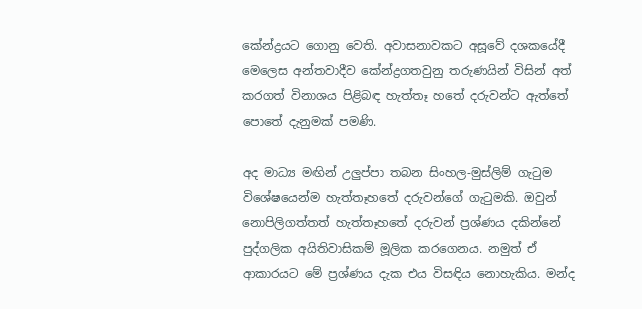කේන්ද්‍රයට ගොනු වෙති. අවාසනාවකට අසූවේ දශකයේදී මෙලෙස අන්තවාදීව කේන්ද්‍රගතවුනු තරුණයින් විසින් අත් කරගත් විනාශය පිළිබඳ හැත්තෑ හතේ දරුවන්ට ඇත්තේ පොතේ දැනුමක් පමණි.

අද මාධ්‍ය මඟින් උලුප්පා තබන සිංහල-මුස්ලිම් ගැටුම විශේෂයෙන්ම හැත්තෑහතේ දරුවන්ගේ ගැටුමකි. ඔවුන් නොපිලිගත්තත් හැත්තෑහතේ දරුවන් ප්‍රශ්ණය දකින්නේ පුද්ගලික අයිතිවාසිකම් මූලික කරගෙනය. නමුත් ඒ ආකාරයට මේ ප්‍රශ්ණය දැක එය විසඳිය නොහැකිය. මන්ද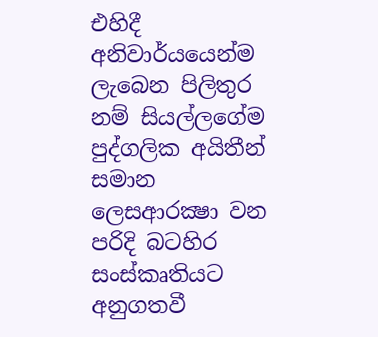එහිදී අනිවාර්යයෙන්ම ලැබෙන පිලිතුර නම් සියල්ලගේම පුද්ගලික අයිතීන් සමාන ලෙසආරක්‍ෂා වන පරිදි බටහිර සංස්කෘතියට අනුගතවී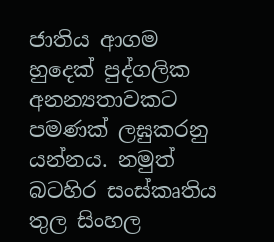ජාතිය ආගම හුදෙක් පුද්ගලික අනන්‍යතාවකට පමණක් ලඝුකරනු යන්නය. නමුත් බටහිර සංස්කෘතිය තුල සිංහල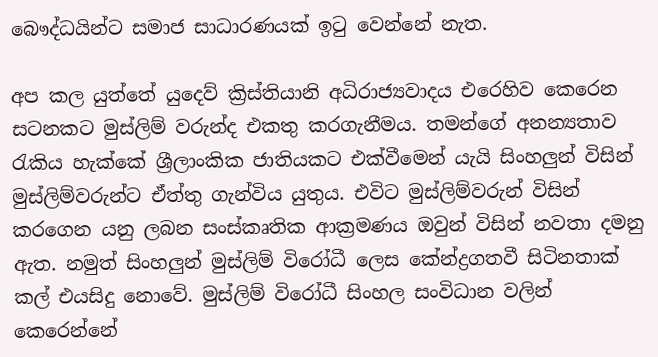බෞද්ධයින්ට සමාජ සාධාරණයක් ඉටු වෙන්නේ නැත.

අප කල යුත්තේ යුදෙව් ක්‍රිස්තියානි අධිරාජ්‍යවාදය එරෙහිව කෙරෙන සටනකට මුස්ලිම් වරුන්ද එකතු කරගැනීමය. තමන්ගේ අනන්‍යතාව රැකිය හැක්කේ ශ්‍රීලාංකික ජාතියකට එක්වීමෙන් යැයි සිංහලුන් විසින් මුස්ලිම්වරුන්ට ඒත්තු ගැන්විය යුතුය. එවිට මුස්ලිම්වරුන් විසින් කරගෙන යනු ලබන සංස්කෘතික ආක්‍රමණය ඔවුන් විසින් නවතා දමනු ඇත. නමුත් සිංහලුන් මුස්ලිම් විරෝධී ලෙස කේන්ද්‍රගතවී සිටිනතාක් කල් එයසිදු නොවේ. මුස්ලිම් විරෝධී සිංහල සංවිධාන වලින් කෙරෙන්නේ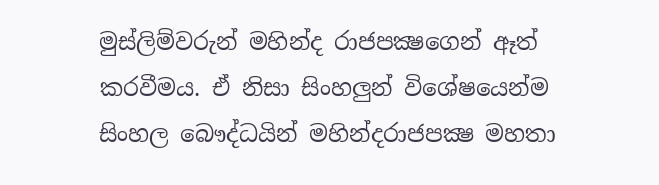මුස්ලිම්වරුන් මහින්ද රාජපක්‍ෂගෙන් ඈත් කරවීමය. ඒ නිසා සිංහලුන් විශේෂයෙන්ම සිංහල බෞද්ධයින් මහින්දරාජපක්‍ෂ මහතා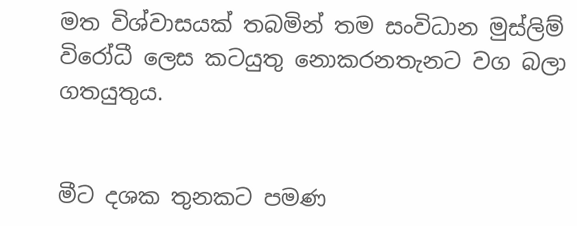මත විශ්වාසයක් තබමින් තම සංවිධාන මුස්ලිම් විරෝධී ලෙස කටයුතු නොකරනතැනට වග බලා ගතයුතුය.


මීට දශක තුනකට පමණ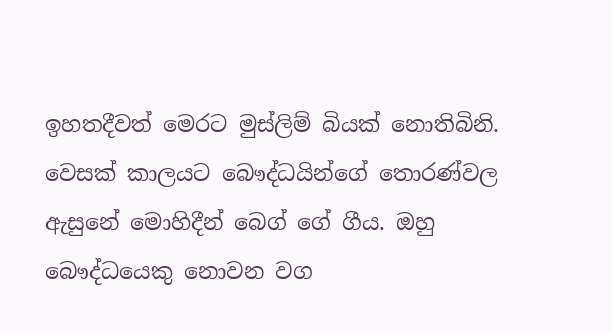ඉහතදීවත් මෙරට මුස්ලිම් බියක් නොතිබිනි. වෙසක් කාලයට බෞද්ධයින්ගේ තොරණ්වල ඇසුනේ මොහිදීන් බෙග් ගේ ගීය. ඔහු බෞද්ධයෙකු නොවන වග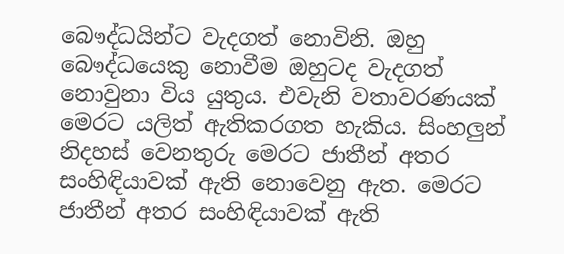බෞද්ධයින්ට වැදගත් නොවිනි. ඔහු බෞද්ධයෙකු නොවීම ඔහුටද වැදගත් නොවුනා විය යුතුය. එවැනි වතාවරණයක් මෙරට යලිත් ඇතිකරගත හැකිය. සිංහලුන් නිදහස් වෙනතුරු මෙරට ජාතීන් අතර සංහිඳියාවක් ඇති නොවෙනු ඇත. මෙරට ජාතීන් අතර සංහිඳියාවක් ඇති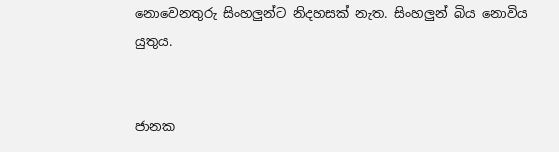නොවෙනතුරු සිංහලුන්ට නිදහසක් නැත. සිංහලුන් බිය නොවිය යුතුය.


ජානක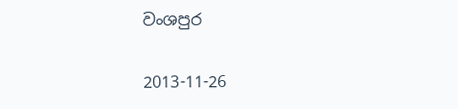වංශපුර

2013-11-26